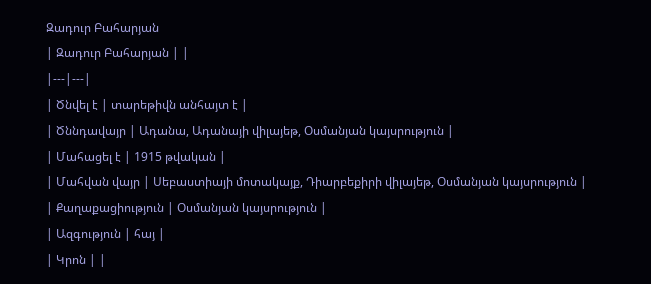Զադուր Բահարյան
| Զադուր Բահարյան | |
|---|---|
| Ծնվել է | տարեթիվն անհայտ է |
| Ծննդավայր | Ադանա, Ադանայի վիլայեթ, Օսմանյան կայսրություն |
| Մահացել է | 1915 թվական |
| Մահվան վայր | Սեբաստիայի մոտակայք, Դիարբեքիրի վիլայեթ, Օսմանյան կայսրություն |
| Քաղաքացիություն | Օսմանյան կայսրություն |
| Ազգություն | հայ |
| Կրոն | |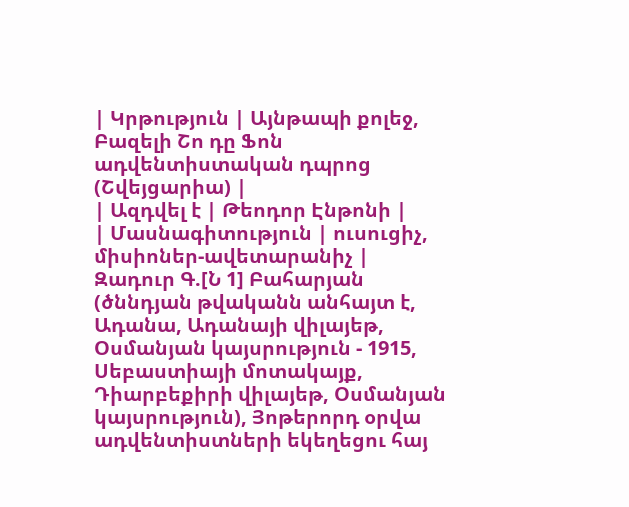| Կրթություն | Այնթապի քոլեջ, Բազելի Շո դը Ֆոն ադվենտիստական դպրոց (Շվեյցարիա) |
| Ազդվել է | Թեոդոր Էնթոնի |
| Մասնագիտություն | ուսուցիչ, միսիոներ-ավետարանիչ |
Զադուր Գ.[Ն 1] Բահարյան (ծննդյան թվականն անհայտ է, Ադանա, Ադանայի վիլայեթ, Օսմանյան կայսրություն - 1915, Սեբաստիայի մոտակայք, Դիարբեքիրի վիլայեթ, Օսմանյան կայսրություն), Յոթերորդ օրվա ադվենտիստների եկեղեցու հայ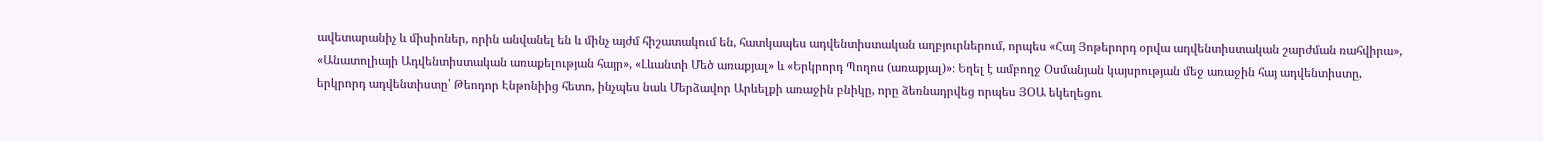ավետարանիչ և միսիոներ, որին անվանել են և մինչ այժմ հիշատակում են, հատկապես ադվենտիստական աղբյուրներում, որպես «Հայ Յոթերորդ օրվա ադվենտիստական շարժման ռահվիրա», «Անատոլիայի Ադվենտիստական առաքելության հայր», «Լևանտի Մեծ առաքյալ» և «Երկրորդ Պողոս (առաքյալ)»։ Եղել է ամբողջ Օսմանյան կայսրության մեջ առաջին հայ ադվենտիստը, երկրորդ ադվենտիստը՝ Թեոդոր Էնթոնիից հետո, ինչպես նաև Մերձավոր Արևելքի առաջին բնիկը, որը ձեռնադրվեց որպես ՅՕԱ եկեղեցու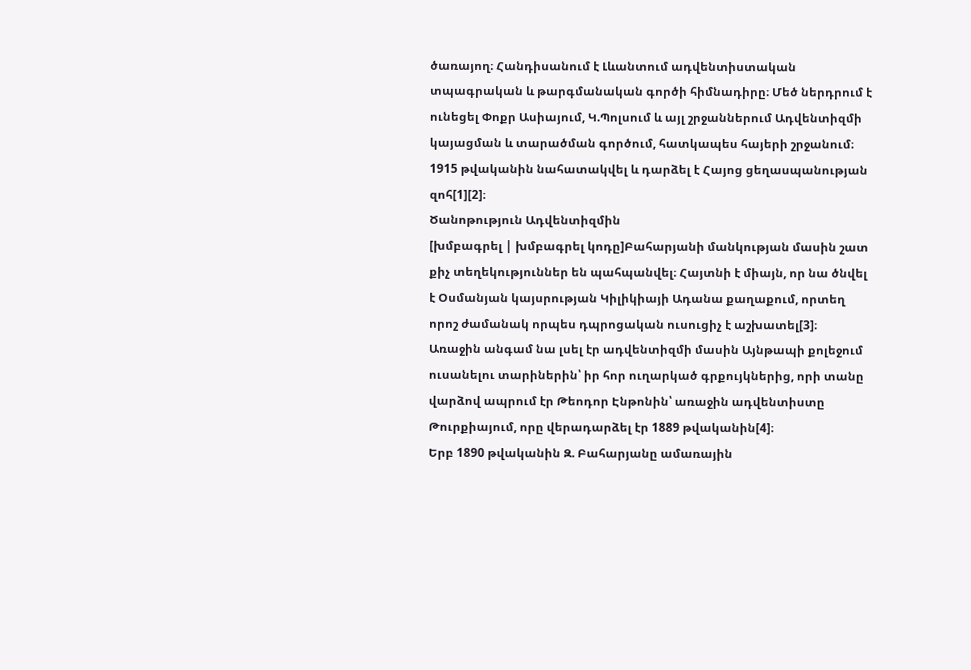ծառայող։ Հանդիսանում է Լևանտում ադվենտիստական տպագրական և թարգմանական գործի հիմնադիրը։ Մեծ ներդրում է ունեցել Փոքր Ասիայում, Կ.Պոլսում և այլ շրջաններում Ադվենտիզմի կայացման և տարածման գործում, հատկապես հայերի շրջանում։ 1915 թվականին նահատակվել և դարձել է Հայոց ցեղասպանության զոհ[1][2]։
Ծանոթություն Ադվենտիզմին
[խմբագրել | խմբագրել կոդը]Բահարյանի մանկության մասին շատ քիչ տեղեկություններ են պահպանվել։ Հայտնի է միայն, որ նա ծնվել է Օսմանյան կայսրության Կիլիկիայի Ադանա քաղաքում, որտեղ որոշ ժամանակ որպես դպրոցական ուսուցիչ է աշխատել[3]։
Առաջին անգամ նա լսել էր ադվենտիզմի մասին Այնթապի քոլեջում ուսանելու տարիներին՝ իր հոր ուղարկած գրքույկներից, որի տանը վարձով ապրում էր Թեոդոր Էնթոնին՝ առաջին ադվենտիստը Թուրքիայում, որը վերադարձել էր 1889 թվականին[4]։
Երբ 1890 թվականին Զ. Բահարյանը ամառային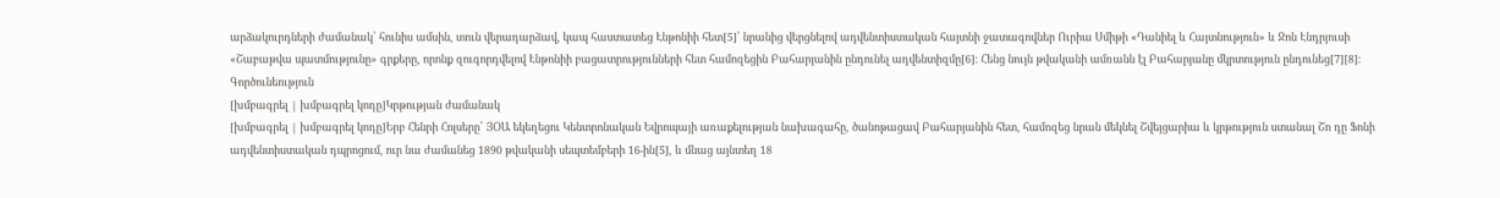արձակուրդների ժամանակ՝ հունիս ամսին, տուն վերադարձավ, կապ հաստատեց Էնթոնիի հետ[5]՝ նրանից վերցնելով ադվենտիստական հայտնի ջատագովներ Ուրիա Սմիթի «Դանիել և Հայտնություն» և Ջոն Էնդրյուսի «Շաբաթվա պատմությունը» գրքերը, որոնք զուգորդվելով Էնթոնիի բացատրությունների հետ համոզեցին Բահարյանին ընդունել ադվենտիզմը[6]։ Հենց նույն թվականի ամռանն էլ Բահարյանը մկրտություն ընդունեց[7][8]։
Գործունեություն
[խմբագրել | խմբագրել կոդը]Կրթության ժամանակ
[խմբագրել | խմբագրել կոդը]Երբ Հենրի Հոլսերը՝ ՅՕԱ եկեղեցու Կենտրոնական Եվրոպայի առաքելության նախագահը, ծանոթացավ Բահարյանին հետ, համոզեց նրան մեկնել Շվեյցարիա և կրթություն ստանալ Շո դը Ֆոնի ադվենտիստական դպրոցում, ուր նա ժամանեց 1890 թվականի սեպտեմբերի 16-ին[5], և մնաց այնտեղ 18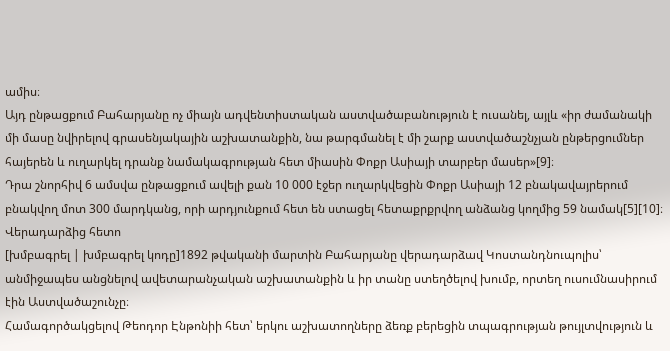ամիս։
Այդ ընթացքում Բահարյանը ոչ միայն ադվենտիստական աստվածաբանություն է ուսանել, այլև «իր ժամանակի մի մասը նվիրելով գրասենյակային աշխատանքին, նա թարգմանել է մի շարք աստվածաշնչյան ընթերցումներ հայերեն և ուղարկել դրանք նամակագրության հետ միասին Փոքր Ասիայի տարբեր մասեր»[9]։
Դրա շնորհիվ 6 ամսվա ընթացքում ավելի քան 10 000 էջեր ուղարկվեցին Փոքր Ասիայի 12 բնակավայրերում բնակվող մոտ 300 մարդկանց, որի արդյունքում հետ են ստացել հետաքրքրվող անձանց կողմից 59 նամակ[5][10]։
Վերադարձից հետո
[խմբագրել | խմբագրել կոդը]1892 թվականի մարտին Բահարյանը վերադարձավ Կոստանդնուպոլիս՝ անմիջապես անցնելով ավետարանչական աշխատանքին և իր տանը ստեղծելով խումբ, որտեղ ուսումնասիրում էին Աստվածաշունչը։
Համագործակցելով Թեոդոր Էնթոնիի հետ՝ երկու աշխատողները ձեռք բերեցին տպագրության թույլտվություն և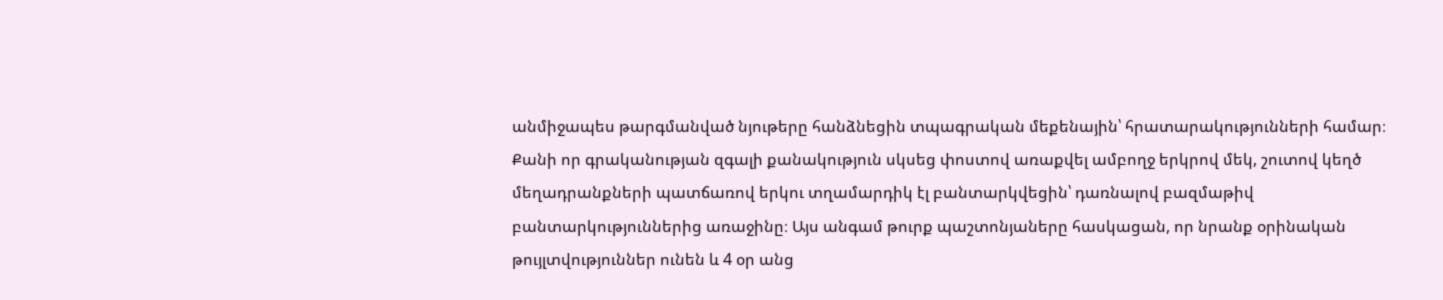անմիջապես թարգմանված նյութերը հանձնեցին տպագրական մեքենային՝ հրատարակությունների համար։ Քանի որ գրականության զգալի քանակություն սկսեց փոստով առաքվել ամբողջ երկրով մեկ, շուտով կեղծ մեղադրանքների պատճառով երկու տղամարդիկ էլ բանտարկվեցին՝ դառնալով բազմաթիվ բանտարկություններից առաջինը։ Այս անգամ թուրք պաշտոնյաները հասկացան, որ նրանք օրինական թույլտվություններ ունեն և 4 օր անց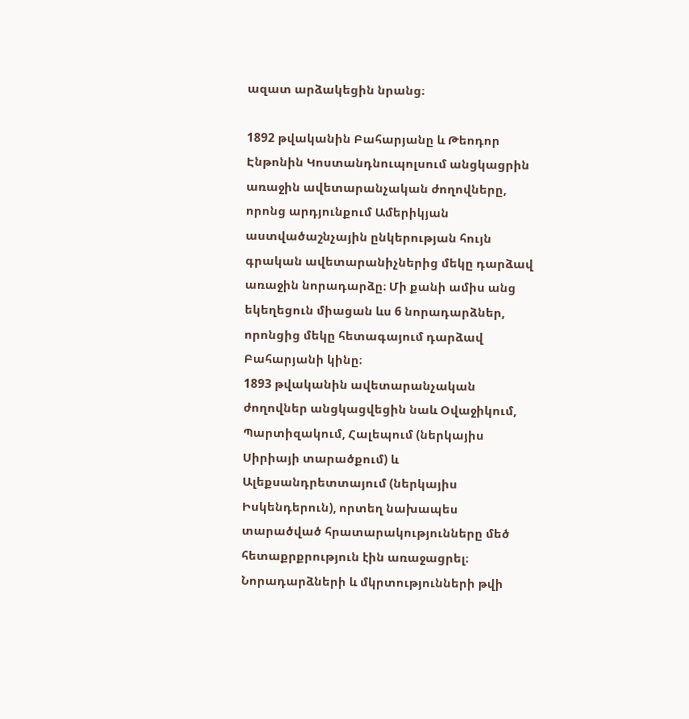ազատ արձակեցին նրանց։

1892 թվականին Բահարյանը և Թեոդոր Էնթոնին Կոստանդնուպոլսում անցկացրին առաջին ավետարանչական ժողովները, որոնց արդյունքում Ամերիկյան աստվածաշնչային ընկերության հույն գրական ավետարանիչներից մեկը դարձավ առաջին նորադարձը։ Մի քանի ամիս անց եկեղեցուն միացան ևս 6 նորադարձներ, որոնցից մեկը հետագայում դարձավ Բահարյանի կինը։
1893 թվականին ավետարանչական ժողովներ անցկացվեցին նաև Օվաջիկում, Պարտիզակում, Հալեպում (ներկայիս Սիրիայի տարածքում) և Ալեքսանդրետտայում (ներկայիս Իսկենդերուն), որտեղ նախապես տարածված հրատարակությունները մեծ հետաքրքրություն էին առաջացրել։
Նորադարձների և մկրտությունների թվի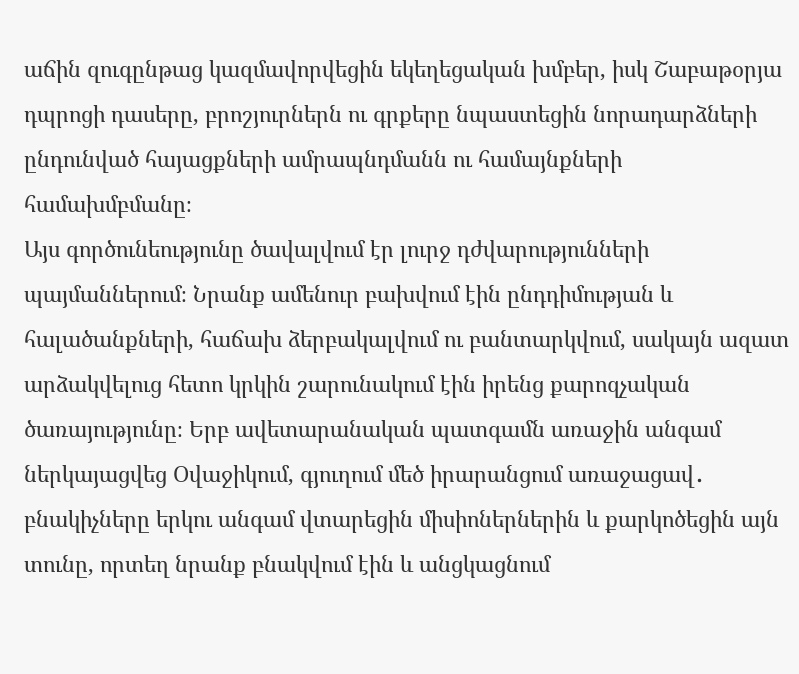աճին զուգընթաց կազմավորվեցին եկեղեցական խմբեր, իսկ Շաբաթօրյա դպրոցի դասերը, բրոշյուրներն ու գրքերը նպաստեցին նորադարձների ընդունված հայացքների ամրապնդմանն ու համայնքների համախմբմանը։
Այս գործունեությունը ծավալվում էր լուրջ դժվարությունների պայմաններում։ Նրանք ամենուր բախվում էին ընդդիմության և հալածանքների, հաճախ ձերբակալվում ու բանտարկվում, սակայն ազատ արձակվելուց հետո կրկին շարունակում էին իրենց քարոզչական ծառայությունը։ Երբ ավետարանական պատգամն առաջին անգամ ներկայացվեց Օվաջիկում, գյուղում մեծ իրարանցում առաջացավ․ բնակիչները երկու անգամ վտարեցին միսիոներներին և քարկոծեցին այն տունը, որտեղ նրանք բնակվում էին և անցկացնում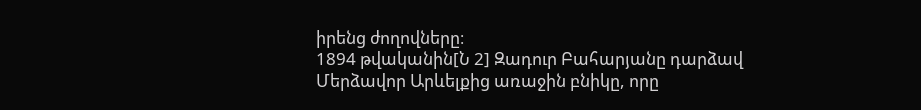իրենց ժողովները։
1894 թվականին[Ն 2] Զադուր Բահարյանը դարձավ Մերձավոր Արևելքից առաջին բնիկը, որը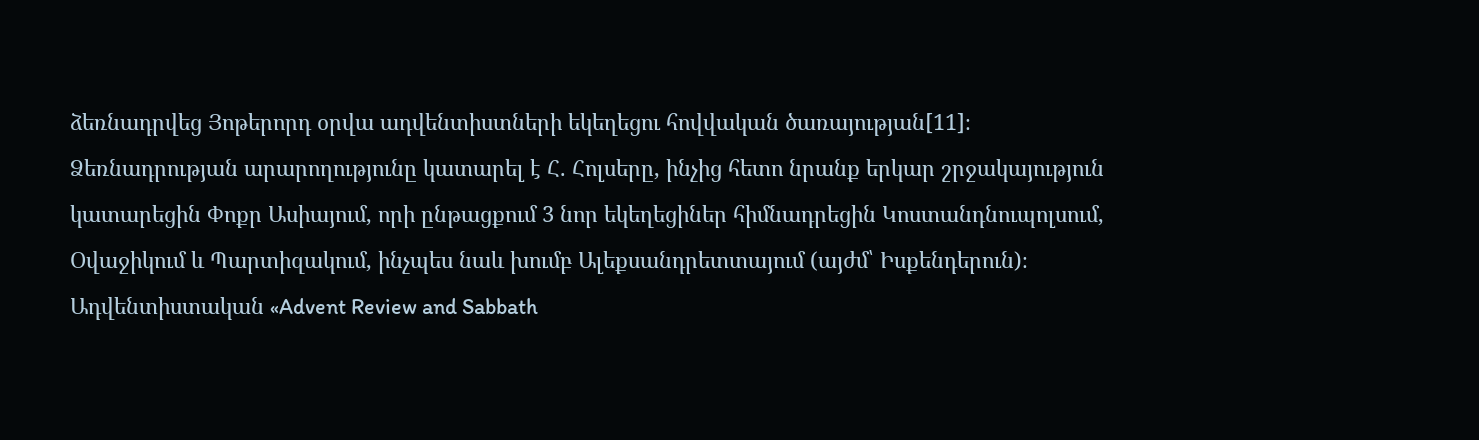ձեռնադրվեց Յոթերորդ օրվա ադվենտիստների եկեղեցու հովվական ծառայության[11]։ Ձեռնադրության արարողությունը կատարել է Հ. Հոլսերը, ինչից հետո նրանք երկար շրջակայություն կատարեցին Փոքր Ասիայում, որի ընթացքում 3 նոր եկեղեցիներ հիմնադրեցին Կոստանդնուպոլսում, Օվաջիկում և Պարտիզակում, ինչպես նաև խումբ Ալեքսանդրետտայում (այժմ՝ Իսքենդերուն)։
Ադվենտիստական «Advent Review and Sabbath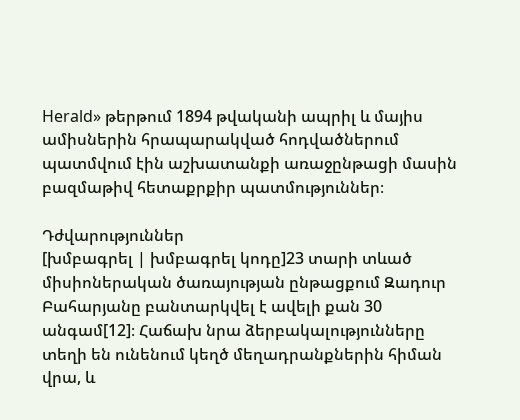Herald» թերթում 1894 թվականի ապրիլ և մայիս ամիսներին հրապարակված հոդվածներում պատմվում էին աշխատանքի առաջընթացի մասին բազմաթիվ հետաքրքիր պատմություններ։

Դժվարություններ
[խմբագրել | խմբագրել կոդը]23 տարի տևած միսիոներական ծառայության ընթացքում Զադուր Բահարյանը բանտարկվել է ավելի քան 30 անգամ[12]։ Հաճախ նրա ձերբակալությունները տեղի են ունենում կեղծ մեղադրանքներին հիման վրա, և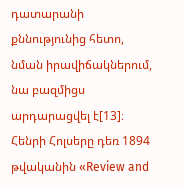դատարանի քննությունից հետո, նման իրավիճակներում, նա բազմիցս արդարացվել է[13]։
Հենրի Հոլսերը դեռ 1894 թվականին «Review and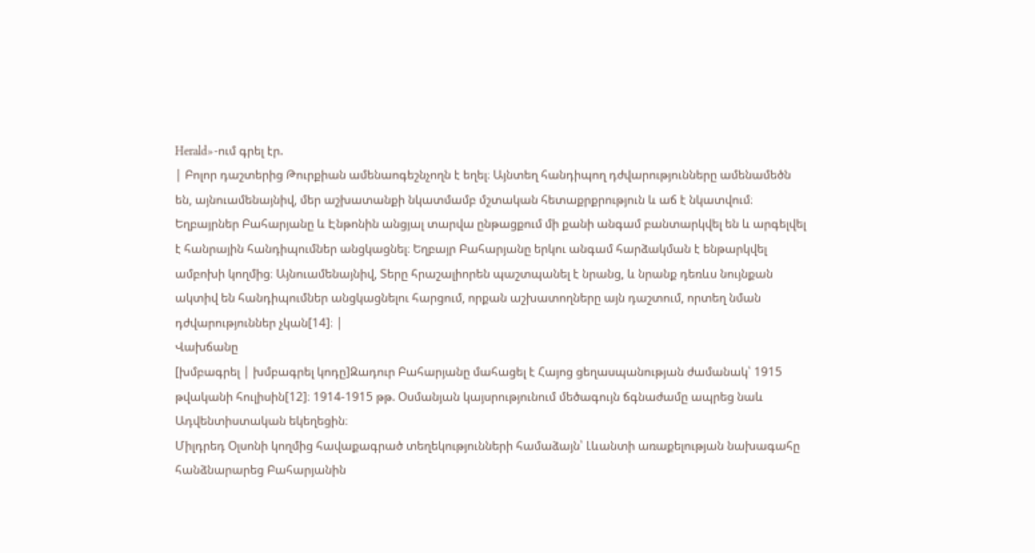Herald»-ում գրել էր.
| Բոլոր դաշտերից Թուրքիան ամենաոգեշնչողն է եղել։ Այնտեղ հանդիպող դժվարությունները ամենամեծն են, այնուամենայնիվ, մեր աշխատանքի նկատմամբ մշտական հետաքրքրություն և աճ է նկատվում։ Եղբայրներ Բահարյանը և Էնթոնին անցյալ տարվա ընթացքում մի քանի անգամ բանտարկվել են և արգելվել է հանրային հանդիպումներ անցկացնել։ Եղբայր Բահարյանը երկու անգամ հարձակման է ենթարկվել ամբոխի կողմից։ Այնուամենայնիվ, Տերը հրաշալիորեն պաշտպանել է նրանց, և նրանք դեռևս նույնքան ակտիվ են հանդիպումներ անցկացնելու հարցում, որքան աշխատողները այն դաշտում, որտեղ նման դժվարություններ չկան[14]։ |
Վախճանը
[խմբագրել | խմբագրել կոդը]Զադուր Բահարյանը մահացել է Հայոց ցեղասպանության ժամանակ՝ 1915 թվականի հուլիսին[12]։ 1914-1915 թթ. Օսմանյան կայսրությունում մեծագույն ճգնաժամը ապրեց նաև Ադվենտիստական եկեղեցին։
Միլդրեդ Օլսոնի կողմից հավաքագրած տեղեկությունների համաձայն՝ Լևանտի առաքելության նախագահը հանձնարարեց Բահարյանին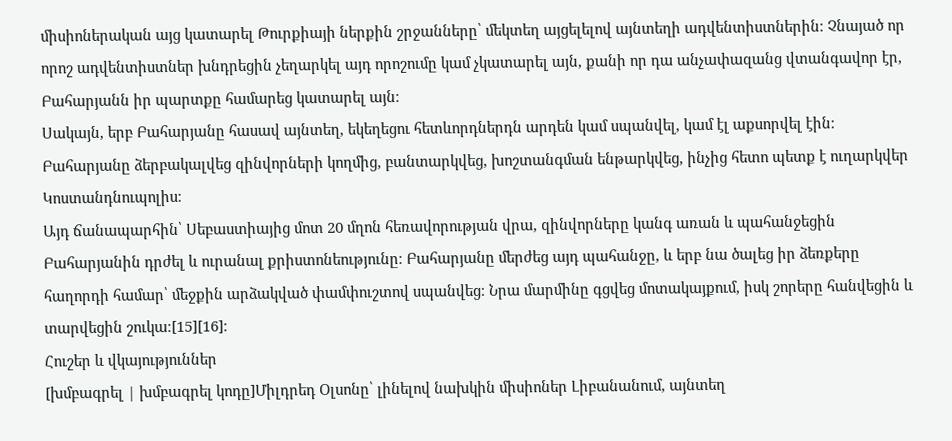միսիոներական այց կատարել Թուրքիայի ներքին շրջանները՝ մեկտեղ այցելելով այնտեղի ադվենտիստներին։ Չնայած որ որոշ ադվենտիստներ խնդրեցին չեղարկել այդ որոշումը կամ չկատարել այն, քանի որ դա անչափազանց վտանգավոր էր, Բահարյանն իր պարտքը համարեց կատարել այն։
Սակայն, երբ Բահարյանը հասավ այնտեղ, եկեղեցու հետևորդներդն արդեն կամ սպանվել, կամ էլ աքսորվել էին։ Բահարյանը ձերբակալվեց զինվորների կողմից, բանտարկվեց, խոշտանգման ենթարկվեց, ինչից հետո պետք է ուղարկվեր Կոստանդնուպոլիս։
Այդ ճանապարհին՝ Սեբաստիայից մոտ 20 մղոն հեռավորության վրա, զինվորները կանգ առան և պահանջեցին Բահարյանին դրժել և ուրանալ քրիստոնեությունը։ Բահարյանը մերժեց այդ պահանջը, և երբ նա ծալեց իր ձեռքերը հաղորդի համար՝ մեջքին արձակված փամփուշտով սպանվեց։ Նրա մարմինը գցվեց մոտակայքում, իսկ շորերը հանվեցին և տարվեցին շուկա։[15][16]։
Հուշեր և վկայություններ
[խմբագրել | խմբագրել կոդը]Միլդրեդ Օլսոնը՝ լինելով նախկին միսիոներ Լիբանանում, այնտեղ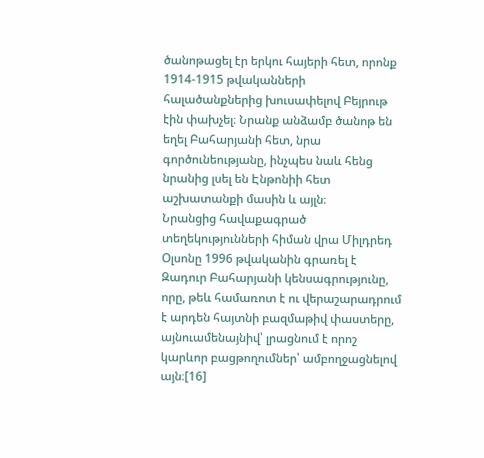ծանոթացել էր երկու հայերի հետ, որոնք 1914-1915 թվականների հալածանքներից խուսափելով Բեյրութ էին փախչել։ Նրանք անձամբ ծանոթ են եղել Բահարյանի հետ, նրա գործունեությանը, ինչպես նաև հենց նրանից լսել են Էնթոնիի հետ աշխատանքի մասին և այլն։
Նրանցից հավաքագրած տեղեկությունների հիման վրա Միլդրեդ Օլսոնը 1996 թվականին գրառել է Զադուր Բահարյանի կենսագրությունը, որը, թեև համառոտ է ու վերաշարադրում է արդեն հայտնի բազմաթիվ փաստերը, այնուամենայնիվ՝ լրացնում է որոշ կարևոր բացթողումներ՝ ամբողջացնելով այն։[16]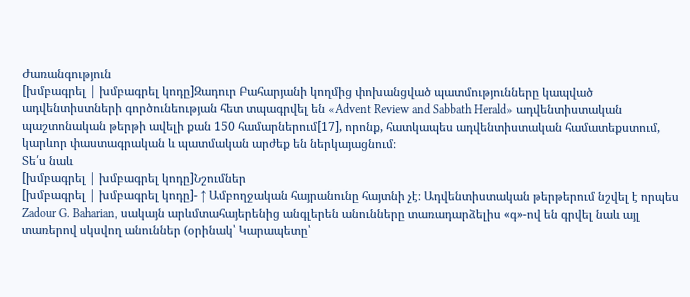Ժառանգություն
[խմբագրել | խմբագրել կոդը]Զադուր Բահարյանի կողմից փոխանցված պատմությունները կապված ադվենտիստների գործունեության հետ տպագրվել են «Advent Review and Sabbath Herald» ադվենտիստական պաշտոնական թերթի ավելի քան 150 համարներում[17], որոնք, հատկապես ադվենտիստական համատեքստում, կարևոր փաստագրական և պատմական արժեք են ներկայացնում։
Տե՛ս նաև
[խմբագրել | խմբագրել կոդը]Նշումներ
[խմբագրել | խմբագրել կոդը]- ↑ Ամբողջական հայրանունը հայտնի չէ։ Ադվենտիստական թերթերում նշվել է որպես Zadour G. Baharian, սակայն արևմտահայերենից անգլերեն անունները տառադարձելիս «գ»-ով են գրվել նաև այլ տառերով սկսվող անուններ (օրինակ՝ Կարապետը՝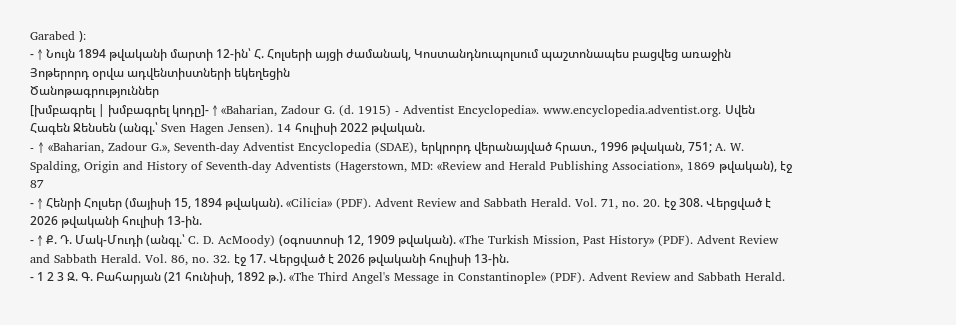Garabed )։
- ↑ Նույն 1894 թվականի մարտի 12-ին՝ Հ. Հոլսերի այցի ժամանակ, Կոստանդնուպոլսում պաշտոնապես բացվեց առաջին Յոթերորդ օրվա ադվենտիստների եկեղեցին
Ծանոթագրություններ
[խմբագրել | խմբագրել կոդը]- ↑ «Baharian, Zadour G. (d. 1915) - Adventist Encyclopedia». www.encyclopedia.adventist.org. Սվեն Հագեն Ջենսեն (անգլ.՝ Sven Hagen Jensen). 14 հուլիսի 2022 թվական.
- ↑ «Baharian, Zadour G.», Seventh-day Adventist Encyclopedia (SDAE), երկրորդ վերանայված հրատ., 1996 թվական, 751; A. W. Spalding, Origin and History of Seventh-day Adventists (Hagerstown, MD: «Review and Herald Publishing Association», 1869 թվական), էջ 87
- ↑ Հենրի Հոլսեր (մայիսի 15, 1894 թվական). «Cilicia» (PDF). Advent Review and Sabbath Herald. Vol. 71, no. 20. էջ 308. Վերցված է 2026 թվականի հուլիսի 13-ին.
- ↑ Ք. Դ. Մակ-Մուդի (անգլ.՝ C. D. AcMoody) (օգոստոսի 12, 1909 թվական). «The Turkish Mission, Past History» (PDF). Advent Review and Sabbath Herald. Vol. 86, no. 32. էջ 17. Վերցված է 2026 թվականի հուլիսի 13-ին.
- 1 2 3 Զ. Գ. Բահարյան (21 հունիսի, 1892 թ.). «The Third Angel's Message in Constantinople» (PDF). Advent Review and Sabbath Herald.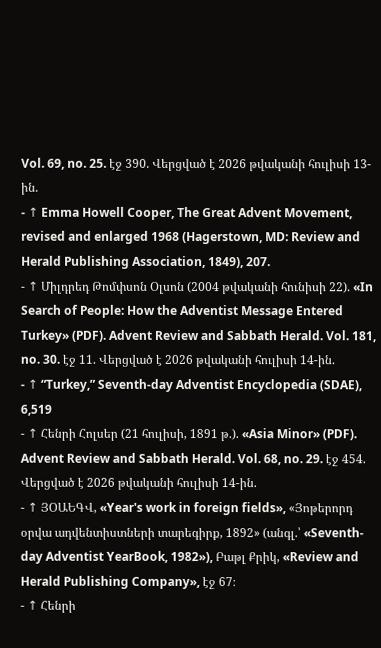Vol. 69, no. 25. էջ 390. Վերցված է 2026 թվականի հուլիսի 13-ին.
- ↑ Emma Howell Cooper, The Great Advent Movement, revised and enlarged 1968 (Hagerstown, MD: Review and Herald Publishing Association, 1849), 207.
- ↑ Միլդրեդ Թոմփսոն Օլսոն (2004 թվականի հունիսի 22). «In Search of People: How the Adventist Message Entered Turkey» (PDF). Advent Review and Sabbath Herald. Vol. 181, no. 30. էջ 11. Վերցված է 2026 թվականի հուլիսի 14-ին.
- ↑ “Turkey,” Seventh-day Adventist Encyclopedia (SDAE), 6,519
- ↑ Հենրի Հոլսեր (21 հուլիսի, 1891 թ.). «Asia Minor» (PDF). Advent Review and Sabbath Herald. Vol. 68, no. 29. էջ 454. Վերցված է 2026 թվականի հուլիսի 14-ին.
- ↑ ՅՕԱԵԳՎ, «Year's work in foreign fields», «Յոթերորդ օրվա ադվենտիստների տարեգիրք, 1892» (անգլ.՝ «Seventh-day Adventist YearBook, 1982»), Բաթլ Քրիկ, «Review and Herald Publishing Company», էջ 67։
- ↑ Հենրի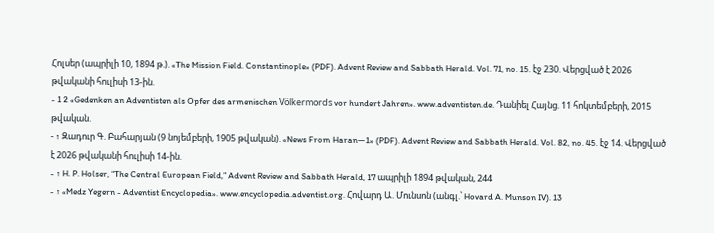Հոլսեր (ապրիլի 10, 1894 թ.). «The Mission Field. Constantinople» (PDF). Advent Review and Sabbath Herald. Vol. 71, no. 15. էջ 230. Վերցված է 2026 թվականի հուլիսի 13-ին.
- 1 2 «Gedenken an Adventisten als Opfer des armenischen Völkermords vor hundert Jahren». www.adventisten.de. Դանիել Հայնց. 11 հոկտեմբերի, 2015 թվական.
- ↑ Զադուր Գ. Բահարյան (9 նոյեմբերի, 1905 թվական). «News From Haran—1» (PDF). Advent Review and Sabbath Herald. Vol. 82, no. 45. էջ 14. Վերցված է 2026 թվականի հուլիսի 14-ին.
- ↑ H. P. Holser, “The Central European Field,” Advent Review and Sabbath Herald, 17 ապրիլի 1894 թվական, 244
- ↑ «Medz Yegern - Adventist Encyclopedia». www.encyclopedia.adventist.org. Հովարդ Ա. Մունսոն (անգլ.՝ Hovard A. Munson IV). 13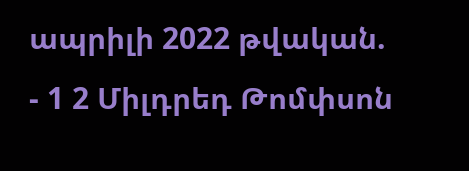ապրիլի 2022 թվական.
- 1 2 Միլդրեդ Թոմփսոն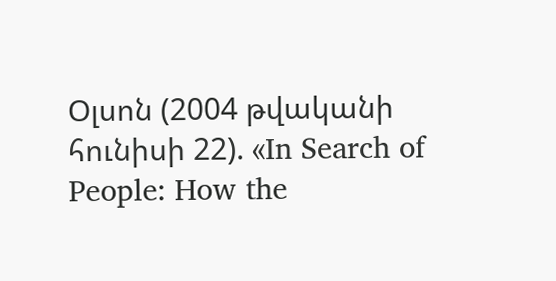Օլսոն (2004 թվականի հունիսի 22). «In Search of People: How the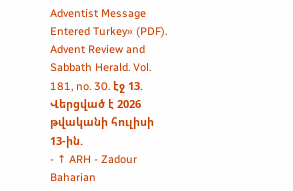Adventist Message Entered Turkey» (PDF). Advent Review and Sabbath Herald. Vol. 181, no. 30. էջ 13. Վերցված է 2026 թվականի հուլիսի 13-ին.
- ↑ ARH - Zadour Baharian